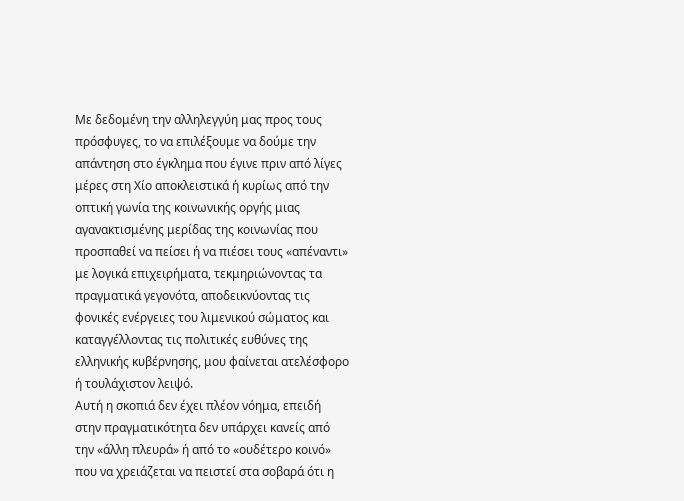Με δεδομένη την αλληλεγγύη μας προς τους πρόσφυγες, το να επιλέξουμε να δούμε την απάντηση στο έγκλημα που έγινε πριν από λίγες μέρες στη Χίο αποκλειστικά ή κυρίως από την οπτική γωνία της κοινωνικής οργής μιας αγανακτισμένης μερίδας της κοινωνίας που προσπαθεί να πείσει ή να πιέσει τους «απέναντι» με λογικά επιχειρήματα, τεκμηριώνοντας τα πραγματικά γεγονότα, αποδεικνύοντας τις φονικές ενέργειες του λιμενικού σώματος και καταγγέλλοντας τις πολιτικές ευθύνες της ελληνικής κυβέρνησης, μου φαίνεται ατελέσφορο ή τουλάχιστον λειψό.
Αυτή η σκοπιά δεν έχει πλέον νόημα, επειδή στην πραγματικότητα δεν υπάρχει κανείς από την «άλλη πλευρά» ή από το «ουδέτερο κοινό» που να χρειάζεται να πειστεί στα σοβαρά ότι η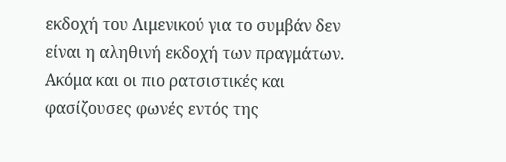εκδοχή του Λιμενικού για το συμβάν δεν είναι η αληθινή εκδοχή των πραγμάτων. Ακόμα και οι πιο ρατσιστικές και φασίζουσες φωνές εντός της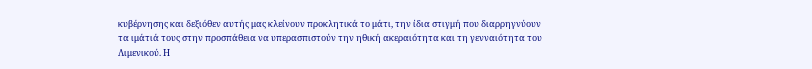κυβέρνησης και δεξιόθεν αυτής μας κλείνουν προκλητικά το μάτι, την ίδια στιγμή που διαρρηγνύουν τα ιμάτιά τους στην προσπάθεια να υπερασπιστούν την ηθική ακεραιότητα και τη γενναιότητα του Λιμενικού. Η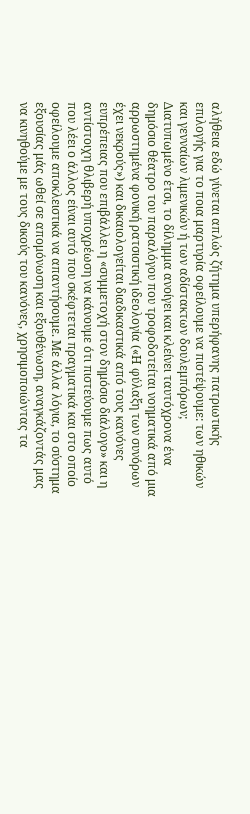αλήθεια εδώ γίνεται απλώς ζήτημα υπερήφανης πατριωτικής επιλογής για το ποια μαρτυρία οφείλουμε να πιστέψουμε: των ηθικών και γενναίων λιμενικών ή των αδίστακτων δουλεμπόρων;
Διατυπωμένο έτσι, το δίλημμα ανοίγει και κλείνει ταυτόχρονα ένα δημόσιο θέατρο του παραλόγου που τροφοδοτείται νοηματικά από μια αρρωστημένα φονική ρατσιστική ιδεολογία («Η φύλαξη των συνόρων έχει νεκρούς») και δικαιολογείται διαδικαστικά από τους κανόνες ευπρέπειας που επιβάλλει η «συμμετοχή στον δημόσιο διάλογο» και η αντίστοιχη θλιβερή υποχρέωση να κάνουμε ότι πιστεύουμε πως αυτό που λέει ο άλλος είναι αυτό που σκέφτεται πραγματικά και στο οποίο οφείλουμε αποκλειστικά να απαντήσουμε. Με άλλα λόγια, το σύστημα εξουσίας μάς ωθεί σε απομόνωση και εξουθένωση, αναγκάζοντάς μας να κινηθούμε με τους δικούς του κανόνες, χρησιμοποιώντας τα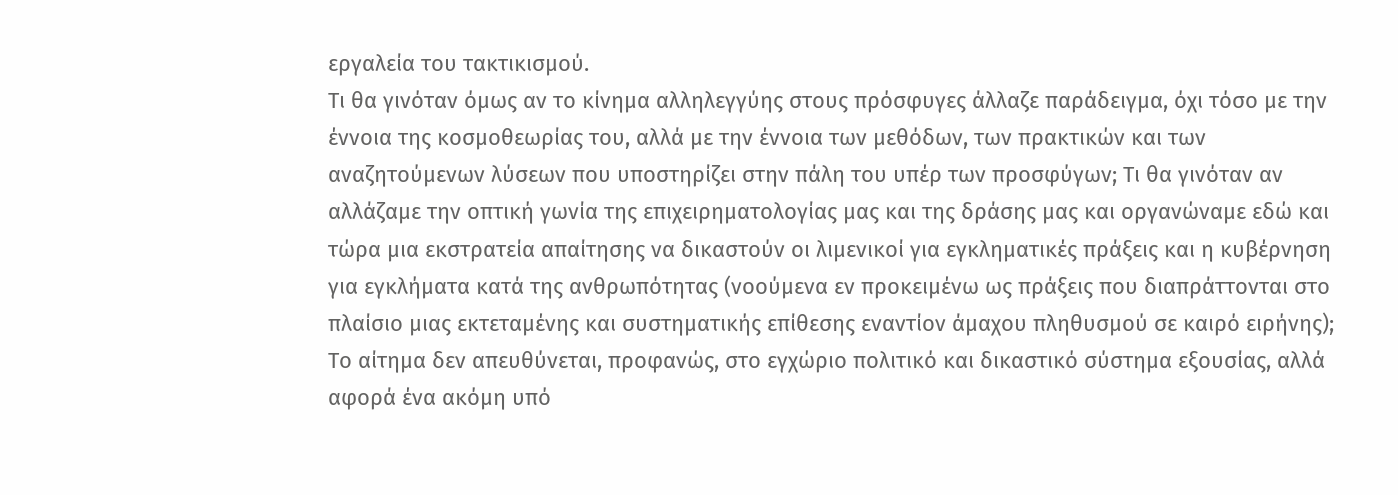εργαλεία του τακτικισμού.
Τι θα γινόταν όμως αν το κίνημα αλληλεγγύης στους πρόσφυγες άλλαζε παράδειγμα, όχι τόσο με την έννοια της κοσμοθεωρίας του, αλλά με την έννοια των μεθόδων, των πρακτικών και των αναζητούμενων λύσεων που υποστηρίζει στην πάλη του υπέρ των προσφύγων; Τι θα γινόταν αν αλλάζαμε την οπτική γωνία της επιχειρηματολογίας μας και της δράσης μας και οργανώναμε εδώ και τώρα μια εκστρατεία απαίτησης να δικαστούν οι λιμενικοί για εγκληματικές πράξεις και η κυβέρνηση για εγκλήματα κατά της ανθρωπότητας (νοούμενα εν προκειμένω ως πράξεις που διαπράττονται στο πλαίσιο μιας εκτεταμένης και συστηματικής επίθεσης εναντίον άμαχου πληθυσμού σε καιρό ειρήνης);
Το αίτημα δεν απευθύνεται, προφανώς, στο εγχώριο πολιτικό και δικαστικό σύστημα εξουσίας, αλλά αφορά ένα ακόμη υπό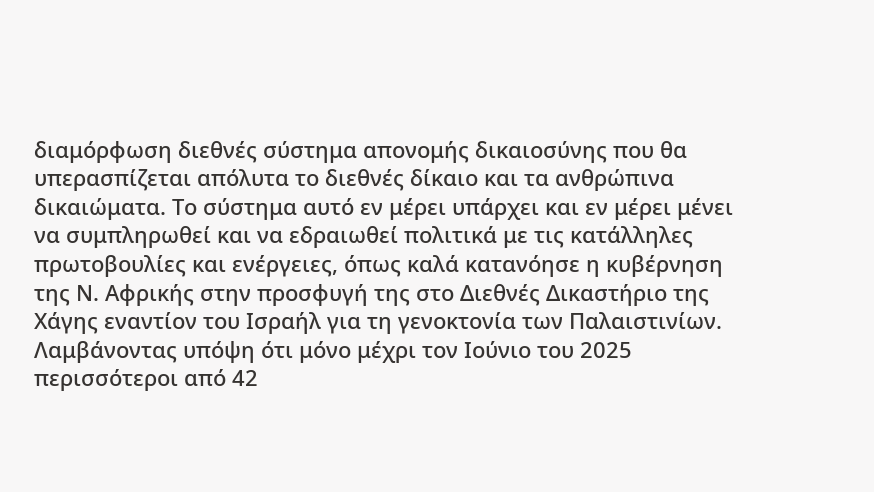διαμόρφωση διεθνές σύστημα απονομής δικαιοσύνης που θα υπερασπίζεται απόλυτα το διεθνές δίκαιο και τα ανθρώπινα δικαιώματα. Το σύστημα αυτό εν μέρει υπάρχει και εν μέρει μένει να συμπληρωθεί και να εδραιωθεί πολιτικά με τις κατάλληλες πρωτοβουλίες και ενέργειες, όπως καλά κατανόησε η κυβέρνηση της Ν. Αφρικής στην προσφυγή της στο Διεθνές Δικαστήριο της Χάγης εναντίον του Ισραήλ για τη γενοκτονία των Παλαιστινίων.
Λαμβάνοντας υπόψη ότι μόνο μέχρι τον Ιούνιο του 2025 περισσότεροι από 42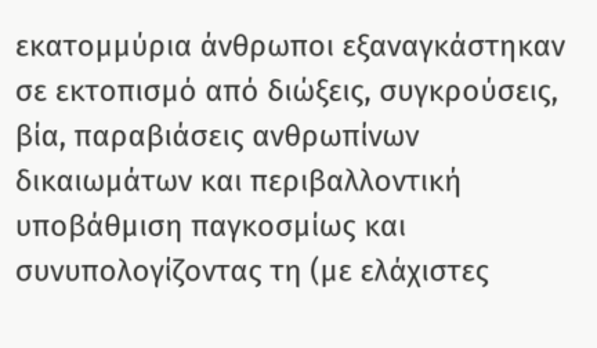εκατομμύρια άνθρωποι εξαναγκάστηκαν σε εκτοπισμό από διώξεις, συγκρούσεις, βία, παραβιάσεις ανθρωπίνων δικαιωμάτων και περιβαλλοντική υποβάθμιση παγκοσμίως και συνυπολογίζοντας τη (με ελάχιστες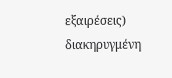εξαιρέσεις) διακηρυγμένη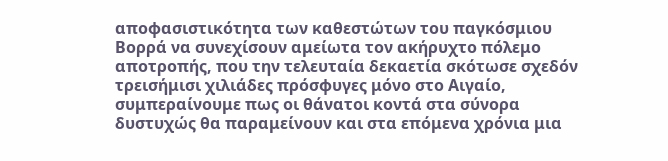αποφασιστικότητα των καθεστώτων του παγκόσμιου Βορρά να συνεχίσουν αμείωτα τον ακήρυχτο πόλεμο αποτροπής, που την τελευταία δεκαετία σκότωσε σχεδόν τρεισήμισι χιλιάδες πρόσφυγες μόνο στο Αιγαίο, συμπεραίνουμε πως οι θάνατοι κοντά στα σύνορα δυστυχώς θα παραμείνουν και στα επόμενα χρόνια μια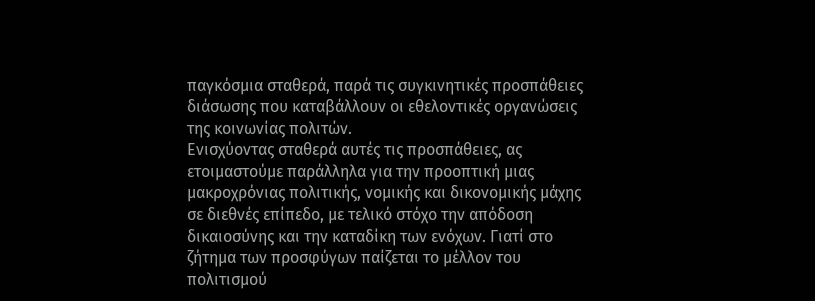παγκόσμια σταθερά, παρά τις συγκινητικές προσπάθειες διάσωσης που καταβάλλουν οι εθελοντικές οργανώσεις της κοινωνίας πολιτών.
Ενισχύοντας σταθερά αυτές τις προσπάθειες, ας ετοιμαστούμε παράλληλα για την προοπτική μιας μακροχρόνιας πολιτικής, νομικής και δικονομικής μάχης σε διεθνές επίπεδο, με τελικό στόχο την απόδοση δικαιοσύνης και την καταδίκη των ενόχων. Γιατί στο ζήτημα των προσφύγων παίζεται το μέλλον του πολιτισμού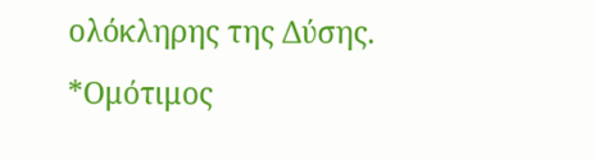ολόκληρης της Δύσης.
*Ομότιμος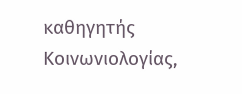καθηγητής Κοινωνιολογίας,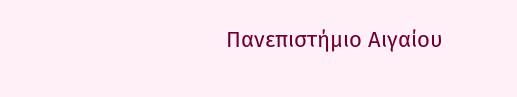Πανεπιστήμιο Αιγαίου